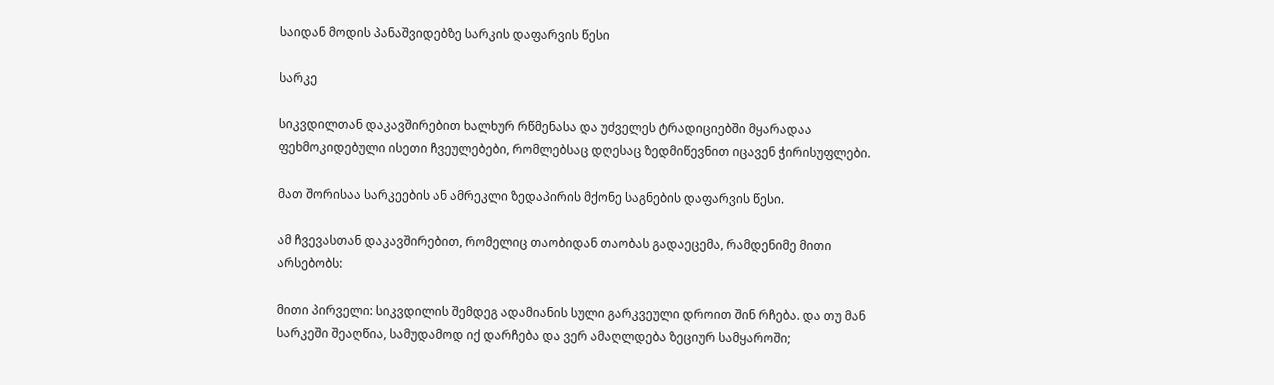საიდან მოდის პანაშვიდებზე სარკის დაფარვის წესი

სარკე

სიკვდილთან დაკავშირებით ხალხურ რწმენასა და უძველეს ტრადიციებში მყარადაა ფეხმოკიდებული ისეთი ჩვეულებები, რომლებსაც დღესაც ზედმიწევნით იცავენ ჭირისუფლები.

მათ შორისაა სარკეების ან ამრეკლი ზედაპირის მქონე საგნების დაფარვის წესი.

ამ ჩვევასთან დაკავშირებით, რომელიც თაობიდან თაობას გადაეცემა, რამდენიმე მითი არსებობს:

მითი პირველი: სიკვდილის შემდეგ ადამიანის სული გარკვეული დროით შინ რჩება. და თუ მან სარკეში შეაღწია, სამუდამოდ იქ დარჩება და ვერ ამაღლდება ზეციურ სამყაროში;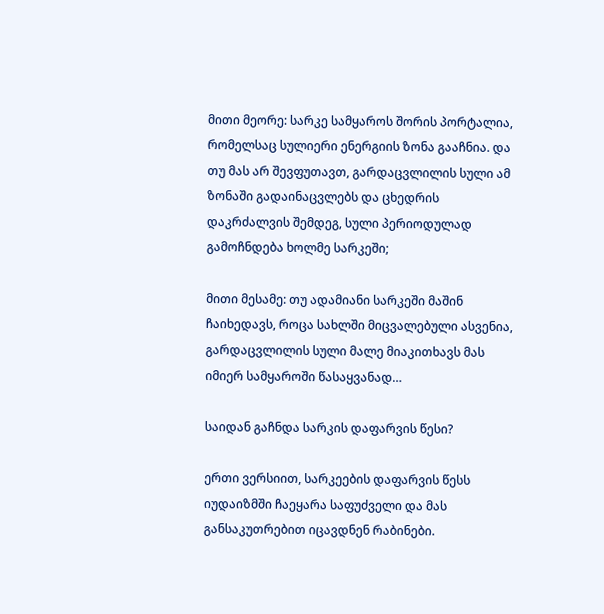მითი მეორე: სარკე სამყაროს შორის პორტალია, რომელსაც სულიერი ენერგიის ზონა გააჩნია. და თუ მას არ შევფუთავთ, გარდაცვლილის სული ამ ზონაში გადაინაცვლებს და ცხედრის დაკრძალვის შემდეგ, სული პერიოდულად გამოჩნდება ხოლმე სარკეში;

მითი მესამე: თუ ადამიანი სარკეში მაშინ ჩაიხედავს, როცა სახლში მიცვალებული ასვენია, გარდაცვლილის სული მალე მიაკითხავს მას იმიერ სამყაროში წასაყვანად…

საიდან გაჩნდა სარკის დაფარვის წესი?

ერთი ვერსიით, სარკეების დაფარვის წესს იუდაიზმში ჩაეყარა საფუძველი და მას განსაკუთრებით იცავდნენ რაბინები.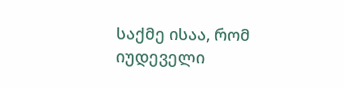საქმე ისაა, რომ იუდეველი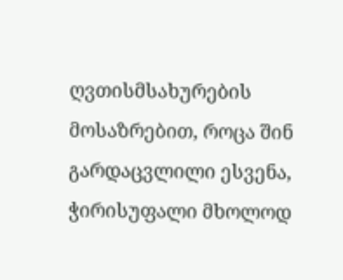ღვთისმსახურების მოსაზრებით, როცა შინ გარდაცვლილი ესვენა, ჭირისუფალი მხოლოდ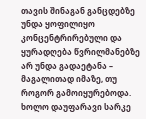თავის შინაგან განცდებზე უნდა ყოფილიყო კონცენტრირებული და ყურადღება წვრილმანებზე არ უნდა გადაეტანა – მაგალითად იმაზე, თუ როგორ გამოიყურებოდა. ხოლო დაუფარავი სარკე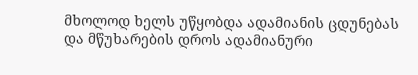მხოლოდ ხელს უწყობდა ადამიანის ცდუნებას და მწუხარების დროს ადამიანური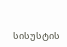სისუსტის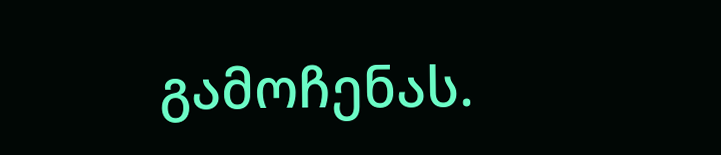გამოჩენას.